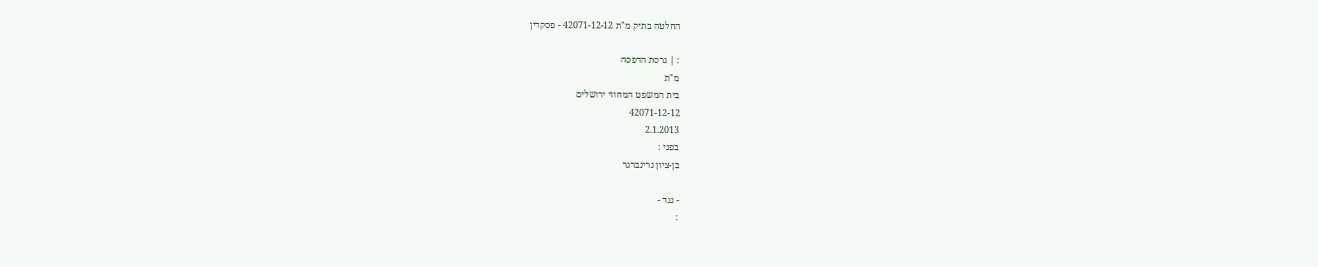החלטה בתיק מ"ת 42071-12-12 - פסקדין

: | גרסת הדפסה
מ"ת
בית המשפט המחוזי ירושלים
42071-12-12
2.1.2013
בפני :
בן-ציון גרינברגר

- נגד -
: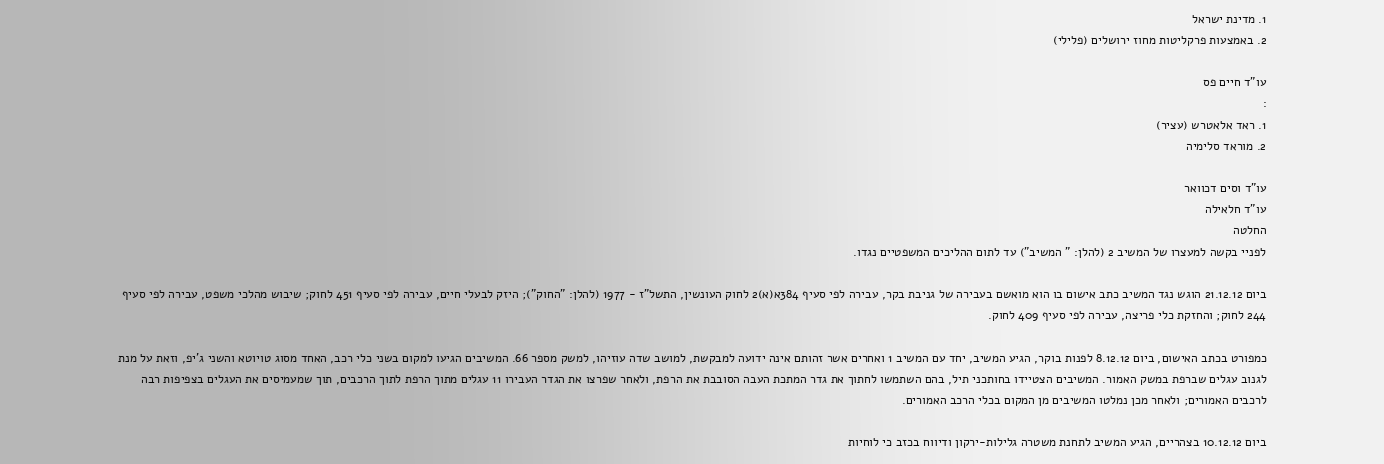1. מדינת ישראל
2. באמצעות פרקליטות מחוז ירושלים (פלילי)

עו"ד חיים פס
:
1. ראד אלאטרש (עציר)
2. מוראד סלימיה

עו"ד וסים דכוואר
עו"ד חלאילה
החלטה
לפניי בקשה למעצרו של המשיב 2 (להלן: " המשיב") עד לתום ההליכים המשפטיים נגדו.

ביום 21.12.12 הוגש נגד המשיב כתב אישום בו הוא מואשם בעבירה של גניבת בקר, עבירה לפי סעיף 384א(א)2 לחוק העונשין, התשל"ז - 1977 (להלן: "החוק"); היזק לבעלי חיים, עבירה לפי סעיף 451 לחוק; שיבוש מהלכי משפט, עבירה לפי סעיף 244 לחוק; והחזקת כלי פריצה, עבירה לפי סעיף 409 לחוק.

כמפורט בכתב האישום, ביום 8.12.12 לפנות בוקר, הגיע המשיב, יחד עם המשיב 1 ואחרים אשר זהותם אינה ידועה למבקשת, למושב שדה עוזיהו, למשק מספר 66. המשיבים הגיעו למקום בשני כלי רכב, האחד מסוג טויוטא והשני ג'יפ, וזאת על מנת לגנוב עגלים שברפת במשק האמור. המשיבים הצטיידו בחותכני תיל, בהם השתמשו לחתוך את גדר המתכת העבה הסובבת את הרפת, ולאחר שפרצו את הגדר העבירו 11 עגלים מתוך הרפת לתוך הרכבים, תוך שמעמיסים את העגלים בצפיפות רבה לרכבים האמורים; ולאחר מכן נמלטו המשיבים מן המקום בכלי הרכב האמורים.

ביום 10.12.12 בצהריים, הגיע המשיב לתחנת משטרה גלילות-ירקון ודיווח בכזב כי לוחיות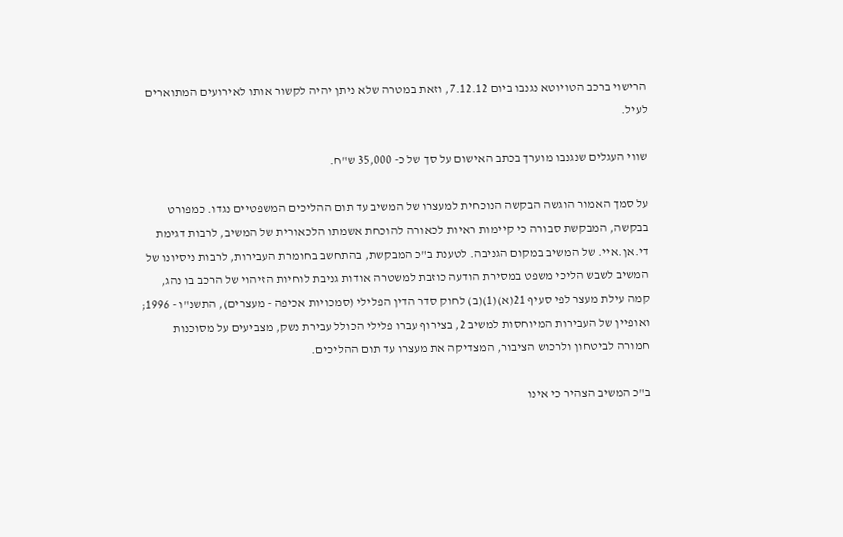הרישוי ברכב הטויוטא נגנבו ביום 7.12.12, וזאת במטרה שלא ניתן יהיה לקשור אותו לאירועים המתוארים לעיל.

שווי העגלים שנגנבו מוערך בכתב האישום על סך של כ- 35,000 ש"ח.

על סמך האמור הוגשה הבקשה הנוכחית למעצרו של המשיב עד תום ההליכים המשפטיים נגדו. כמפורט בבקשה, המבקשת סבורה כי קיימות ראיות לכאורה להוכחת אשמתו הלכאורית של המשיב, לרבות דגימת די.אן.איי. של המשיב במקום הגניבה. לטענת ב"כ המבקשת, בהתחשב בחומרת העבירות, לרבות ניסיונו של המשיב לשבש הליכי משפט במסירת הודעה כוזבת למשטרה אודות גניבת לוחיות הזיהוי של הרכב בו נהג, קמה עילת מעצר לפי סעיף 21(א)(1)(ב) לחוק סדר הדין הפלילי (סמכויות אכיפה - מעצרים), התשנ"ו - 1996; ואופיין של העבירות המיוחסות למשיב 2, בצירוף עברו פלילי הכולל עבירת נשק, מצביעים על מסוכנות חמורה לביטחון ולרכוש הציבור, המצדיקה את מעצרו עד תום ההליכים.

ב"כ המשיב הצהיר כי אינו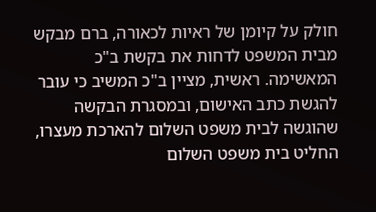חולק על קיומן של ראיות לכאורה, ברם מבקש מבית המשפט לדחות את בקשת ב"כ המאשימה. ראשית, מציין ב"כ המשיב כי עובר להגשת כתב האישום, ובמסגרת הבקשה שהוגשה לבית משפט השלום להארכת מעצרו, החליט בית משפט השלום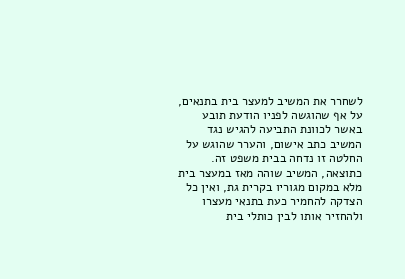לשחרר את המשיב למעצר בית בתנאים, על אף שהוגשה לפניו הודעת תובע באשר לכוונת התביעה להגיש נגד המשיב כתב אישום, והערר שהוגש על החלטה זו נדחה בבית משפט זה. כתוצאה, המשיב שוהה מאז במעצר בית מלא במקום מגוריו בקרית גת, ואין כל הצדקה להחמיר כעת בתנאי מעצרו ולהחזיר אותו לבין כותלי בית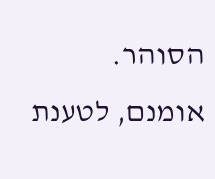הסוהר. אומנם, לטענת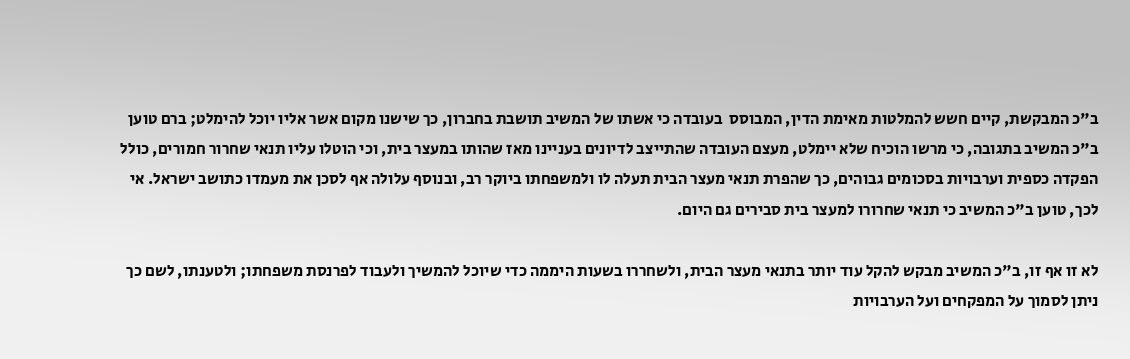ב"כ המבקשת, קיים חשש להמלטות מאימת הדין, המבוסס  בעובדה כי אשתו של המשיב תושבת בחברון, כך שישנו מקום אשר אליו יוכל להימלט; ברם טוען ב"כ המשיב בתגובה, כי מרשו הוכיח שלא יימלט, מעצם העובדה שהתייצב לדיונים בעניינו מאז שהותו במעצר בית, וכי הוטלו עליו תנאי שחרור חמורים, כולל הפקדה כספית וערבויות בסכומים גבוהים, כך שהפרת תנאי מעצר הבית תעלה לו ולמשפחתו ביוקר רב, ובנוסף עלולה אף לסכן את מעמדו כתושב ישראל. אי לכך, טוען ב"כ המשיב כי תנאי שחרורו למעצר בית סבירים גם היום.

לא זו אף זו, ב"כ המשיב מבקש להקל עוד יותר בתנאי מעצר הבית, ולשחררו בשעות היממה כדי שיוכל להמשיך ולעבוד לפרנסת משפחתו; ולטענתו, לשם כך ניתן לסמוך על המפקחים ועל הערבויות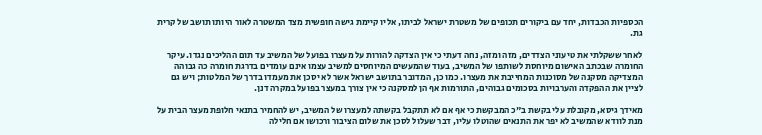הכספיות הכבדות, יחד עם ביקורים תכופים של משטרת ישראל לביתו, אליו קיימת גישה חופשית מצד המשטרה לאור היותו תושב של קרית גת.

לאחר ששקלתי את טיעוני הצדדים, מזה ומזה, נחה דעתי כי אין הצדקה להורות על מעצרו בפועל של המשיב עד תום ההליכים נגדו. עיקר החומרה שבכתב האישום מיוחסת לשותפו של המשיב, בעוד שהמעשים המיוחסים למשיב עצמו אינם עומדים בדרגת חומרה כה גבוהה המצדיקה מסקנה של מסוכנות המחייבת את מעצרו. כמו כן, המדובר בתושב ישראל אשר לא יסכן את מעמדו בדרך של המלטות; ויש גם לציין את ההפקדה והערבויות בסכומים גבוהים, התורמות אף הן למסקנה כי אין צורך במעצר בפועל במקרה דנן.

מאידך גיסא, מקובלת עלי בקשת ב"כ המבקשת כי אף אם לא תתקבל בקשתה למעצרו של המשיב, יש להחמיר בתנאי חלופת מעצר הבית על מנת לוודא שהמשיב לא יפר את התנאים שהוטלו עליו, דבר שעלול לסכן את שלום הציבור ורכושו אם חלילה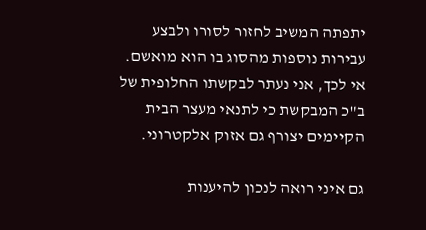יתפתה המשיב לחזור לסורו ולבצע עבירות נוספות מהסוג בו הוא מואשם. אי לכך, אני נעתר לבקשתו החלופית של ב"כ המבקשת כי לתנאי מעצר הבית הקיימים יצורף גם אזוק אלקטרוני.

גם איני רואה לנכון להיענות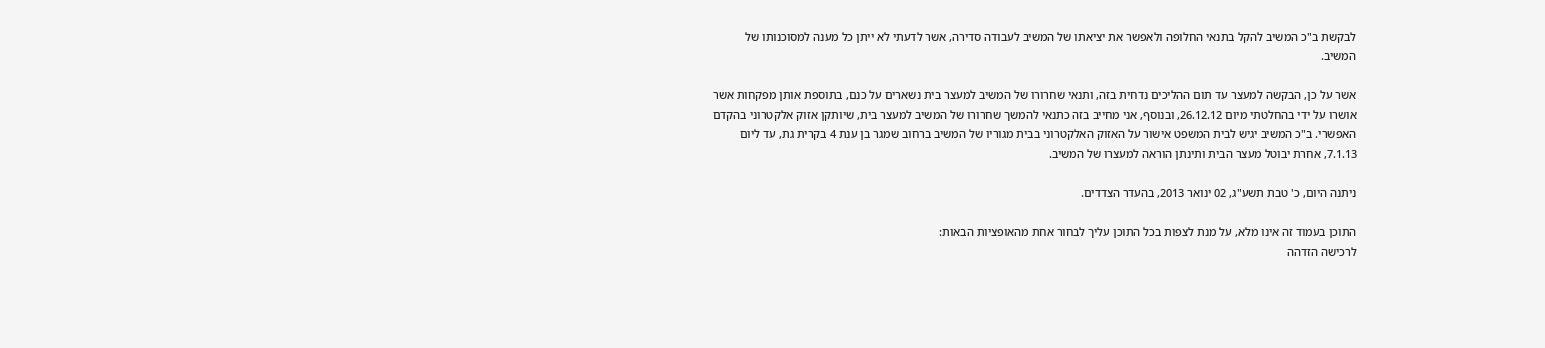לבקשת ב"כ המשיב להקל בתנאי החלופה ולאפשר את יציאתו של המשיב לעבודה סדירה, אשר לדעתי לא ייתן כל מענה למסוכנותו של המשיב.

אשר על כן, הבקשה למעצר עד תום ההליכים נדחית בזה, ותנאי שחרורו של המשיב למעצר בית נשארים על כנם, בתוספת אותן מפקחות אשר אושרו על ידי בהחלטתי מיום 26.12.12, ובנוסף, אני מחייב בזה כתנאי להמשך שחרורו של המשיב למעצר בית, שיותקן אזוק אלקטרוני בהקדם האפשרי. ב"כ המשיב יגיש לבית המשפט אישור על האזוק האלקטרוני בבית מגוריו של המשיב ברחוב שמגר בן ענת 4 בקרית גת, עד ליום 7.1.13, אחרת יבוטל מעצר הבית ותינתן הוראה למעצרו של המשיב.

ניתנה היום, כ' טבת תשע"ג, 02 ינואר 2013, בהעדר הצדדים.

התוכן בעמוד זה אינו מלא, על מנת לצפות בכל התוכן עליך לבחור אחת מהאופציות הבאות:
לרכישה הזדהה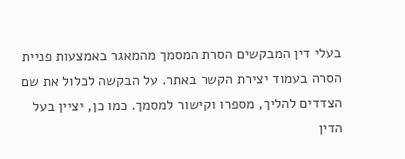בעלי דין המבקשים הסרת המסמך מהמאגר באמצעות פניית הסרה בעמוד יצירת הקשר באתר. על הבקשה לכלול את שם הצדדים להליך, מספרו וקישור למסמך. כמו כן, יציין בעל הדין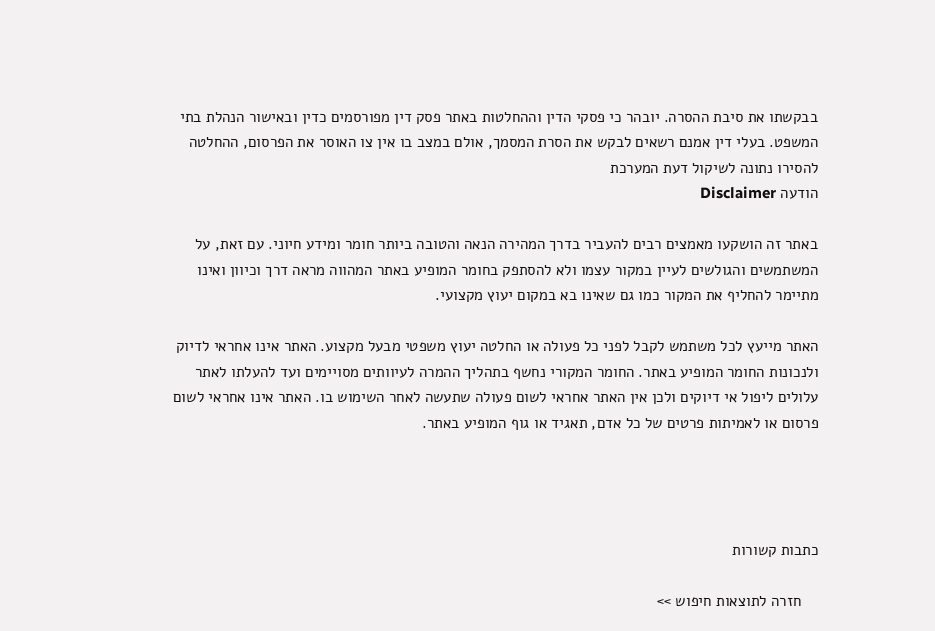בבקשתו את סיבת ההסרה. יובהר כי פסקי הדין וההחלטות באתר פסק דין מפורסמים כדין ובאישור הנהלת בתי המשפט. בעלי דין אמנם רשאים לבקש את הסרת המסמך, אולם במצב בו אין צו האוסר את הפרסום, ההחלטה להסירו נתונה לשיקול דעת המערכת
הודעה Disclaimer

באתר זה הושקעו מאמצים רבים להעביר בדרך המהירה הנאה והטובה ביותר חומר ומידע חיוני. עם זאת, על המשתמשים והגולשים לעיין במקור עצמו ולא להסתפק בחומר המופיע באתר המהווה מראה דרך וכיוון ואינו מתיימר להחליף את המקור כמו גם שאינו בא במקום יעוץ מקצועי.

האתר מייעץ לכל משתמש לקבל לפני כל פעולה או החלטה יעוץ משפטי מבעל מקצוע. האתר אינו אחראי לדיוק ולנכונות החומר המופיע באתר. החומר המקורי נחשף בתהליך ההמרה לעיוותים מסויימים ועד להעלתו לאתר עלולים ליפול אי דיוקים ולכן אין האתר אחראי לשום פעולה שתעשה לאחר השימוש בו. האתר אינו אחראי לשום פרסום או לאמיתות פרטים של כל אדם, תאגיד או גוף המופיע באתר.




כתבות קשורות

    חזרה לתוצאות חיפוש >>